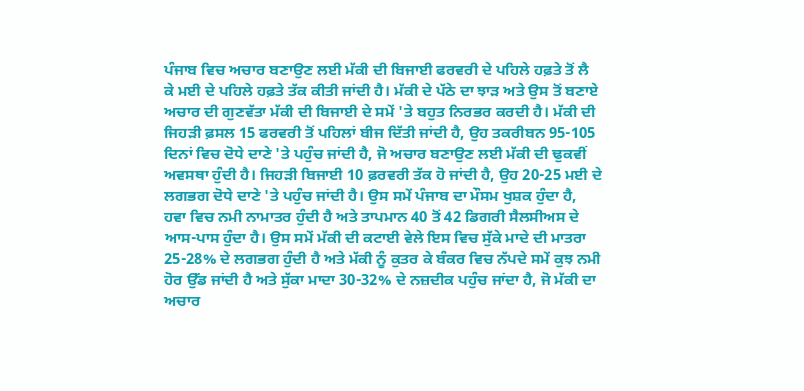ਪੰਜਾਬ ਵਿਚ ਅਚਾਰ ਬਣਾਉਣ ਲਈ ਮੱਕੀ ਦੀ ਬਿਜਾਈ ਫਰਵਰੀ ਦੇ ਪਹਿਲੇ ਹਫ਼ਤੇ ਤੋਂ ਲੈ ਕੇ ਮਈ ਦੇ ਪਹਿਲੇ ਹਫ਼ਤੇ ਤੱਕ ਕੀਤੀ ਜਾਂਦੀ ਹੈ। ਮੱਕੀ ਦੇ ਪੱਠੇ ਦਾ ਝਾੜ ਅਤੇ ਉਸ ਤੋਂ ਬਣਾਏ ਅਚਾਰ ਦੀ ਗੁਣਵੱਤਾ ਮੱਕੀ ਦੀ ਬਿਜਾਈ ਦੇ ਸਮੇਂ 'ਤੇ ਬਹੁਤ ਨਿਰਭਰ ਕਰਦੀ ਹੈ। ਮੱਕੀ ਦੀ ਜਿਹੜੀ ਫ਼ਸਲ 15 ਫਰਵਰੀ ਤੋਂ ਪਹਿਲਾਂ ਬੀਜ ਦਿੱਤੀ ਜਾਂਦੀ ਹੈ, ਉਹ ਤਕਰੀਬਨ 95-105 ਦਿਨਾਂ ਵਿਚ ਦੋਧੇ ਦਾਣੇ 'ਤੇ ਪਹੁੰਚ ਜਾਂਦੀ ਹੈ, ਜੋ ਅਚਾਰ ਬਣਾਉਣ ਲਈ ਮੱਕੀ ਦੀ ਢੁਕਵੀਂ ਅਵਸਥਾ ਹੁੰਦੀ ਹੈ। ਜਿਹੜੀ ਬਿਜਾਈ 10 ਫ਼ਰਵਰੀ ਤੱਕ ਹੋ ਜਾਂਦੀ ਹੈ, ਉਹ 20-25 ਮਈ ਦੇ ਲਗਭਗ ਦੋਧੇ ਦਾਣੇ 'ਤੇ ਪਹੁੰਚ ਜਾਂਦੀ ਹੈ। ਉਸ ਸਮੇਂ ਪੰਜਾਬ ਦਾ ਮੌਸਮ ਖੁਸ਼ਕ ਹੁੰਦਾ ਹੈ, ਹਵਾ ਵਿਚ ਨਮੀ ਨਾਮਾਤਰ ਹੁੰਦੀ ਹੈ ਅਤੇ ਤਾਪਮਾਨ 40 ਤੋਂ 42 ਡਿਗਰੀ ਸੈਲਸੀਅਸ ਦੇ ਆਸ-ਪਾਸ ਹੁੰਦਾ ਹੈ। ਉਸ ਸਮੇਂ ਮੱਕੀ ਦੀ ਕਟਾਈ ਵੇਲੇ ਇਸ ਵਿਚ ਸੁੱਕੇ ਮਾਦੇ ਦੀ ਮਾਤਰਾ 25-28% ਦੇ ਲਗਭਗ ਹੁੰਦੀ ਹੈ ਅਤੇ ਮੱਕੀ ਨੂੰ ਕੁਤਰ ਕੇ ਬੰਕਰ ਵਿਚ ਨੱਪਦੇ ਸਮੇਂ ਕੁਝ ਨਮੀ ਹੋਰ ਉੱਡ ਜਾਂਦੀ ਹੈ ਅਤੇ ਸੁੱਕਾ ਮਾਦਾ 30-32% ਦੇ ਨਜ਼ਦੀਕ ਪਹੁੰਚ ਜਾਂਦਾ ਹੈ, ਜੋ ਮੱਕੀ ਦਾ ਅਚਾਰ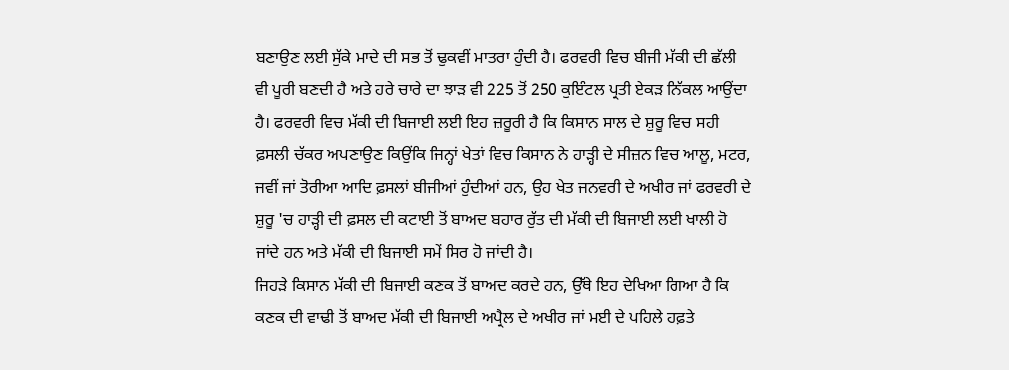ਬਣਾਉਣ ਲਈ ਸੁੱਕੇ ਮਾਦੇ ਦੀ ਸਭ ਤੋਂ ਢੁਕਵੀਂ ਮਾਤਰਾ ਹੁੰਦੀ ਹੈ। ਫਰਵਰੀ ਵਿਚ ਬੀਜੀ ਮੱਕੀ ਦੀ ਛੱਲੀ ਵੀ ਪੂਰੀ ਬਣਦੀ ਹੈ ਅਤੇ ਹਰੇ ਚਾਰੇ ਦਾ ਝਾੜ ਵੀ 225 ਤੋਂ 250 ਕੁਇੰਟਲ ਪ੍ਰਤੀ ਏਕੜ ਨਿੱਕਲ ਆਉਂਦਾ ਹੈ। ਫਰਵਰੀ ਵਿਚ ਮੱਕੀ ਦੀ ਬਿਜਾਈ ਲਈ ਇਹ ਜ਼ਰੂਰੀ ਹੈ ਕਿ ਕਿਸਾਨ ਸਾਲ ਦੇ ਸ਼ੁਰੂ ਵਿਚ ਸਹੀ ਫ਼ਸਲੀ ਚੱਕਰ ਅਪਣਾਉਣ ਕਿਉਂਕਿ ਜਿਨ੍ਹਾਂ ਖੇਤਾਂ ਵਿਚ ਕਿਸਾਨ ਨੇ ਹਾੜ੍ਹੀ ਦੇ ਸੀਜ਼ਨ ਵਿਚ ਆਲੂ, ਮਟਰ, ਜਵੀਂ ਜਾਂ ਤੋਰੀਆ ਆਦਿ ਫ਼ਸਲਾਂ ਬੀਜੀਆਂ ਹੁੰਦੀਆਂ ਹਨ, ਉਹ ਖੇਤ ਜਨਵਰੀ ਦੇ ਅਖੀਰ ਜਾਂ ਫਰਵਰੀ ਦੇ ਸ਼ੁਰੂ 'ਚ ਹਾੜ੍ਹੀ ਦੀ ਫ਼ਸਲ ਦੀ ਕਟਾਈ ਤੋਂ ਬਾਅਦ ਬਹਾਰ ਰੁੱਤ ਦੀ ਮੱਕੀ ਦੀ ਬਿਜਾਈ ਲਈ ਖਾਲੀ ਹੋ ਜਾਂਦੇ ਹਨ ਅਤੇ ਮੱਕੀ ਦੀ ਬਿਜਾਈ ਸਮੇਂ ਸਿਰ ਹੋ ਜਾਂਦੀ ਹੈ।
ਜਿਹੜੇ ਕਿਸਾਨ ਮੱਕੀ ਦੀ ਬਿਜਾਈ ਕਣਕ ਤੋਂ ਬਾਅਦ ਕਰਦੇ ਹਨ, ਉੱਥੇ ਇਹ ਦੇਖਿਆ ਗਿਆ ਹੈ ਕਿ ਕਣਕ ਦੀ ਵਾਢੀ ਤੋਂ ਬਾਅਦ ਮੱਕੀ ਦੀ ਬਿਜਾਈ ਅਪ੍ਰੈਲ ਦੇ ਅਖੀਰ ਜਾਂ ਮਈ ਦੇ ਪਹਿਲੇ ਹਫ਼ਤੇ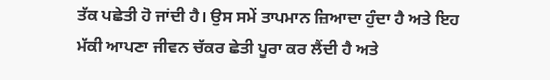ਤੱਕ ਪਛੇਤੀ ਹੋ ਜਾਂਦੀ ਹੈ। ਉਸ ਸਮੇਂ ਤਾਪਮਾਨ ਜ਼ਿਆਦਾ ਹੁੰਦਾ ਹੈ ਅਤੇ ਇਹ ਮੱਕੀ ਆਪਣਾ ਜੀਵਨ ਚੱਕਰ ਛੇਤੀ ਪੂਰਾ ਕਰ ਲੈਂਦੀ ਹੈ ਅਤੇ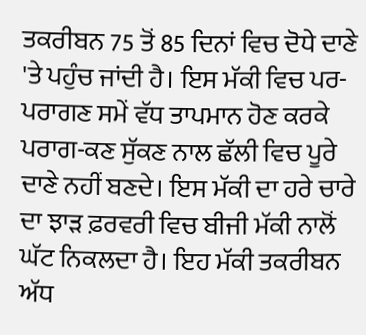ਤਕਰੀਬਨ 75 ਤੋਂ 85 ਦਿਨਾਂ ਵਿਚ ਦੋਧੇ ਦਾਣੇ 'ਤੇ ਪਹੁੰਚ ਜਾਂਦੀ ਹੈ। ਇਸ ਮੱਕੀ ਵਿਚ ਪਰ-ਪਰਾਗਣ ਸਮੇਂ ਵੱਧ ਤਾਪਮਾਨ ਹੋਣ ਕਰਕੇ ਪਰਾਗ-ਕਣ ਸੁੱਕਣ ਨਾਲ ਛੱਲੀ ਵਿਚ ਪੂਰੇ ਦਾਣੇ ਨਹੀਂ ਬਣਦੇ। ਇਸ ਮੱਕੀ ਦਾ ਹਰੇ ਚਾਰੇ ਦਾ ਝਾੜ ਫ਼ਰਵਰੀ ਵਿਚ ਬੀਜੀ ਮੱਕੀ ਨਾਲੋਂ ਘੱਟ ਨਿਕਲਦਾ ਹੈ। ਇਹ ਮੱਕੀ ਤਕਰੀਬਨ ਅੱਧ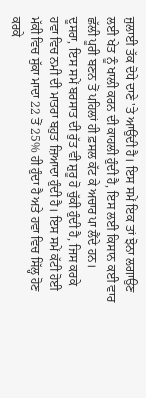ਜੁਲਾਈ ਤੱਕ ਦੋਧੇ ਦਾਣੇ 'ਤੇ ਆਉਂਦੀ ਹੈ। ਇਸ ਸਮੇਂ ਇਕ ਤਾਂ ਝੋਨਾ ਲਗਾਉਣ ਲਈ ਖੇਤ ਨੂੰ ਖਾਲੀ ਕਰਨ ਦੀ ਕਾਹਲੀ ਹੁੰਦੀ ਹੈ, ਇਸ ਲਈ ਕਿਸਾਨ ਕਈ ਵਾਰ ਛੱਲੀ ਪੂਰੀ ਬਣਨ ਤੋਂ ਪਹਿਲਾਂ ਹੀ ਫ਼ਸਲ ਕੱਟ ਕੇ ਅਚਾਰ ਪਾ ਲੈਂਦੇ ਹਨ।
ਦੂਸਰਾ, ਇਸ ਸਮੇਂ ਬਰਸਾਤ ਦੀ ਰੁੱਤ ਵੀ ਸ਼ੁਰੂ ਹੋ ਚੁੱਕੀ ਹੁੰਦੀ ਹੈ, ਜਿਸ ਕਰਕੇ ਹਵਾ ਵਿਚ ਨਮੀ ਦੀ ਮਾਤਰਾ ਬਹੁਤ ਜ਼ਿਆਦਾ ਹੁੰਦੀ ਹੈ। ਇਸ ਸਮੇਂ ਕੱਟੀ ਹੋਈ ਮੱਕੀ ਵਿਚ ਸੁੱਕਾ ਮਾਦਾ 22 ਤੋਂ 25% ਹੀ ਹੁੰਦਾ ਹੈ ਅਤੇ ਹਵਾ ਵਿਚ ਸਿੱਲ੍ਹ ਹੋਣ ਕਰਕੇ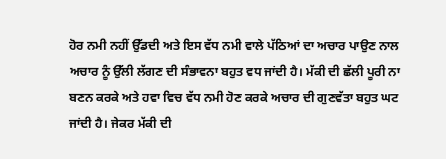ਹੋਰ ਨਮੀ ਨਹੀਂ ਉੱਡਦੀ ਅਤੇ ਇਸ ਵੱਧ ਨਮੀ ਵਾਲੇ ਪੱਠਿਆਂ ਦਾ ਅਚਾਰ ਪਾਉਣ ਨਾਲ ਅਚਾਰ ਨੂੰ ਉੱਲੀ ਲੱਗਣ ਦੀ ਸੰਭਾਵਨਾ ਬਹੁਤ ਵਧ ਜਾਂਦੀ ਹੈ। ਮੱਕੀ ਦੀ ਛੱਲੀ ਪੂਰੀ ਨਾ ਬਣਨ ਕਰਕੇ ਅਤੇ ਹਵਾ ਵਿਚ ਵੱਧ ਨਮੀ ਹੋਣ ਕਰਕੇ ਅਚਾਰ ਦੀ ਗੁਣਵੱਤਾ ਬਹੁਤ ਘਟ ਜਾਂਦੀ ਹੈ। ਜੇਕਰ ਮੱਕੀ ਦੀ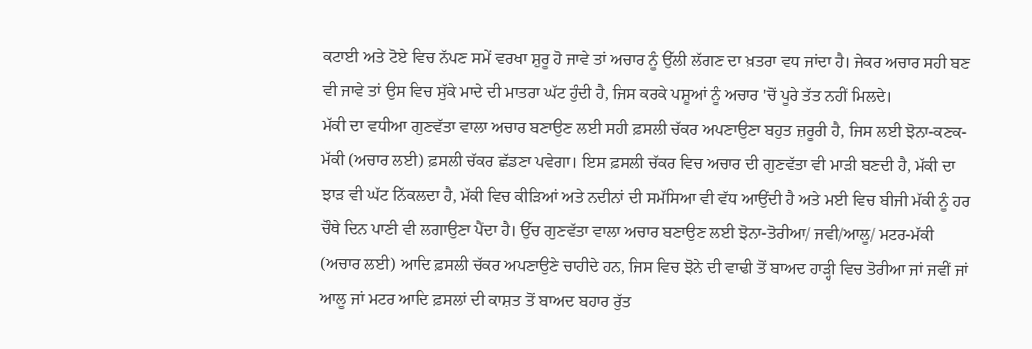ਕਟਾਈ ਅਤੇ ਟੋਏ ਵਿਚ ਨੱਪਣ ਸਮੇਂ ਵਰਖਾ ਸ਼ੁਰੂ ਹੋ ਜਾਵੇ ਤਾਂ ਅਚਾਰ ਨੂੰ ਉੱਲੀ ਲੱਗਣ ਦਾ ਖ਼ਤਰਾ ਵਧ ਜਾਂਦਾ ਹੈ। ਜੇਕਰ ਅਚਾਰ ਸਹੀ ਬਣ ਵੀ ਜਾਵੇ ਤਾਂ ਉਸ ਵਿਚ ਸੁੱਕੇ ਮਾਦੇ ਦੀ ਮਾਤਰਾ ਘੱਟ ਹੁੰਦੀ ਹੈ, ਜਿਸ ਕਰਕੇ ਪਸ਼ੂਆਂ ਨੂੰ ਅਚਾਰ 'ਚੋਂ ਪੂਰੇ ਤੱਤ ਨਹੀਂ ਮਿਲਦੇ।
ਮੱਕੀ ਦਾ ਵਧੀਆ ਗੁਣਵੱਤਾ ਵਾਲਾ ਅਚਾਰ ਬਣਾਉਣ ਲਈ ਸਹੀ ਫ਼ਸਲੀ ਚੱਕਰ ਅਪਣਾਉਣਾ ਬਹੁਤ ਜ਼ਰੂਰੀ ਹੈ, ਜਿਸ ਲਈ ਝੋਨਾ-ਕਣਕ-ਮੱਕੀ (ਅਚਾਰ ਲਈ) ਫ਼ਸਲੀ ਚੱਕਰ ਛੱਡਣਾ ਪਵੇਗਾ। ਇਸ ਫ਼ਸਲੀ ਚੱਕਰ ਵਿਚ ਅਚਾਰ ਦੀ ਗੁਣਵੱਤਾ ਵੀ ਮਾੜੀ ਬਣਦੀ ਹੈ, ਮੱਕੀ ਦਾ ਝਾੜ ਵੀ ਘੱਟ ਨਿੱਕਲਦਾ ਹੈ, ਮੱਕੀ ਵਿਚ ਕੀੜਿਆਂ ਅਤੇ ਨਦੀਨਾਂ ਦੀ ਸਮੱਸਿਆ ਵੀ ਵੱਧ ਆਉਂਦੀ ਹੈ ਅਤੇ ਮਈ ਵਿਚ ਬੀਜੀ ਮੱਕੀ ਨੂੰ ਹਰ ਚੌਥੇ ਦਿਨ ਪਾਣੀ ਵੀ ਲਗਾਉਣਾ ਪੈਂਦਾ ਹੈ। ਉੱਚ ਗੁਣਵੱਤਾ ਵਾਲਾ ਅਚਾਰ ਬਣਾਉਣ ਲਈ ਝੋਨਾ-ਤੋਰੀਆ/ ਜਵੀ/ਆਲੂ/ ਮਟਰ-ਮੱਕੀ (ਅਚਾਰ ਲਈ) ਆਦਿ ਫ਼ਸਲੀ ਚੱਕਰ ਅਪਣਾਉਣੇ ਚਾਹੀਦੇ ਹਨ, ਜਿਸ ਵਿਚ ਝੋਨੇ ਦੀ ਵਾਢੀ ਤੋਂ ਬਾਅਦ ਹਾੜ੍ਹੀ ਵਿਚ ਤੋਰੀਆ ਜਾਂ ਜਵੀਂ ਜਾਂ ਆਲੂ ਜਾਂ ਮਟਰ ਆਦਿ ਫ਼ਸਲਾਂ ਦੀ ਕਾਸ਼ਤ ਤੋਂ ਬਾਅਦ ਬਹਾਰ ਰੁੱਤ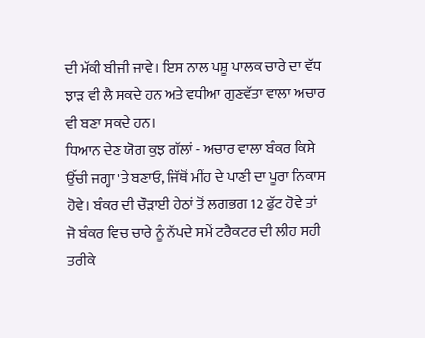ਦੀ ਮੱਕੀ ਬੀਜੀ ਜਾਵੇ। ਇਸ ਨਾਲ ਪਸ਼ੂ ਪਾਲਕ ਚਾਰੇ ਦਾ ਵੱਧ ਝਾੜ ਵੀ ਲੈ ਸਕਦੇ ਹਨ ਅਤੇ ਵਧੀਆ ਗੁਣਵੱਤਾ ਵਾਲਾ ਅਚਾਰ ਵੀ ਬਣਾ ਸਕਦੇ ਹਨ।
ਧਿਆਨ ਦੇਣ ਯੋਗ ਕੁਝ ਗੱਲਾਂ - ਅਚਾਰ ਵਾਲਾ ਬੰਕਰ ਕਿਸੇ ਉੱਚੀ ਜਗ੍ਹਾ 'ਤੇ ਬਣਾਓ, ਜਿੱਥੋਂ ਮੀਂਹ ਦੇ ਪਾਣੀ ਦਾ ਪੂਰਾ ਨਿਕਾਸ ਹੋਵੇ। ਬੰਕਰ ਦੀ ਚੌੜਾਈ ਹੇਠਾਂ ਤੋਂ ਲਗਭਗ 12 ਫੁੱਟ ਹੋਵੇ ਤਾਂ ਜੋ ਬੰਕਰ ਵਿਚ ਚਾਰੇ ਨੂੰ ਨੱਪਦੇ ਸਮੇਂ ਟਰੈਕਟਰ ਦੀ ਲੀਹ ਸਹੀ ਤਰੀਕੇ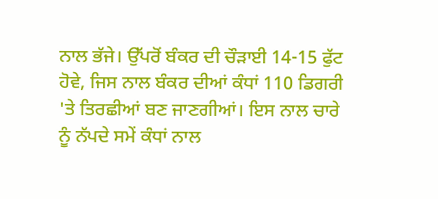ਨਾਲ ਭੱਜੇ। ਉੱਪਰੋਂ ਬੰਕਰ ਦੀ ਚੌੜਾਈ 14-15 ਫੁੱਟ ਹੋਵੇ, ਜਿਸ ਨਾਲ ਬੰਕਰ ਦੀਆਂ ਕੰਧਾਂ 110 ਡਿਗਰੀ 'ਤੇ ਤਿਰਛੀਆਂ ਬਣ ਜਾਣਗੀਆਂ। ਇਸ ਨਾਲ ਚਾਰੇ ਨੂੰ ਨੱਪਦੇ ਸਮੇਂ ਕੰਧਾਂ ਨਾਲ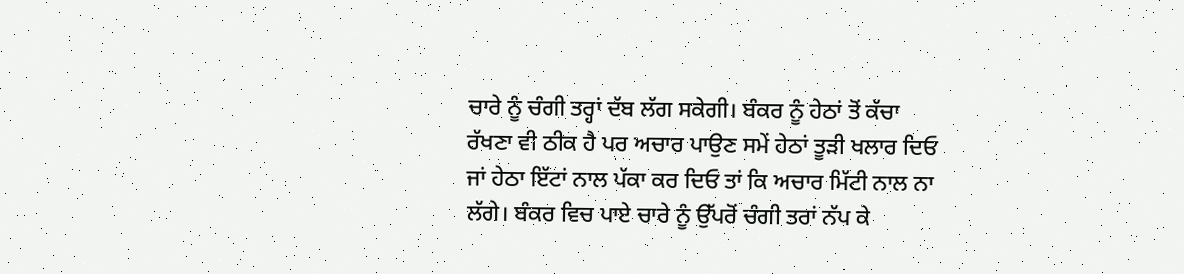ਚਾਰੇ ਨੂੰ ਚੰਗੀ ਤਰ੍ਹਾਂ ਦੱਬ ਲੱਗ ਸਕੇਗੀ। ਬੰਕਰ ਨੂੰ ਹੇਠਾਂ ਤੋਂ ਕੱਚਾ ਰੱਖਣਾ ਵੀ ਠੀਕ ਹੈ ਪਰ ਅਚਾਰ ਪਾਉਣ ਸਮੇਂ ਹੇਠਾਂ ਤੂੜੀ ਖਲਾਰ ਦਿਓ ਜਾਂ ਹੇਠਾ ਇੱਟਾਂ ਨਾਲ ਪੱਕਾ ਕਰ ਦਿਓ ਤਾਂ ਕਿ ਅਚਾਰ ਮਿੱਟੀ ਨਾਲ ਨਾ ਲੱਗੇ। ਬੰਕਰ ਵਿਚ ਪਾਏ ਚਾਰੇ ਨੂੰ ਉੱਪਰੋਂ ਚੰਗੀ ਤਰਾਂ ਨੱਪ ਕੇ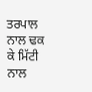ਤਰਪਾਲ ਨਾਲ ਢਕ ਕੇ ਮਿੱਟੀ ਨਾਲ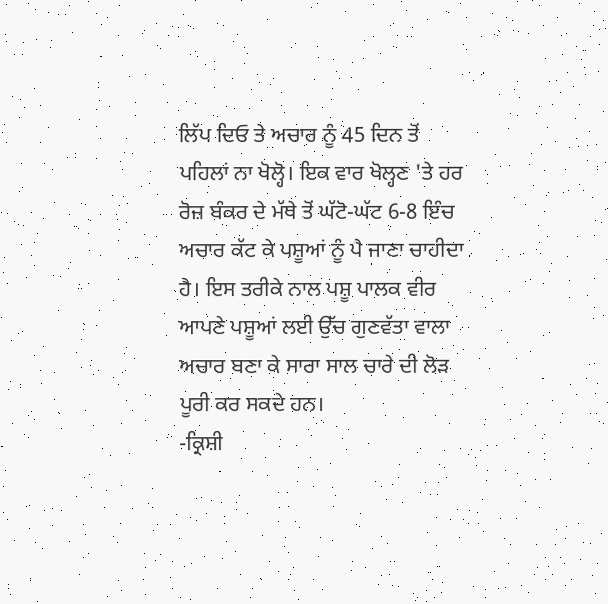ਲਿੱਪ ਦਿਓ ਤੇ ਅਚਾਰ ਨੂੰ 45 ਦਿਨ ਤੋਂ ਪਹਿਲਾਂ ਨਾ ਖੋਲ੍ਹੋ। ਇਕ ਵਾਰ ਖੋਲ੍ਹਣ 'ਤੇ ਹਰ ਰੋਜ਼ ਬੰਕਰ ਦੇ ਮੱਥੇ ਤੋਂ ਘੱਟੋ-ਘੱਟ 6-8 ਇੰਚ ਅਚਾਰ ਕੱਟ ਕੇ ਪਸ਼ੂਆਂ ਨੂੰ ਪੈ ਜਾਣਾ ਚਾਹੀਦਾ ਹੈ। ਇਸ ਤਰੀਕੇ ਨਾਲ ਪਸ਼ੂ ਪਾਲਕ ਵੀਰ ਆਪਣੇ ਪਸ਼ੂਆਂ ਲਈ ਉੱਚ ਗੁਣਵੱਤਾ ਵਾਲਾ ਅਚਾਰ ਬਣਾ ਕੇ ਸਾਰਾ ਸਾਲ ਚਾਰੇ ਦੀ ਲੋੜ ਪੂਰੀ ਕਰ ਸਕਦੇ ਹਨ।
-ਕ੍ਰਿਸ਼ੀ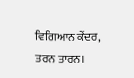ਵਿਗਿਆਨ ਕੇਂਦਰ, ਤਰਨ ਤਾਰਨ।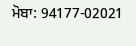ਮੋਬਾ: 94177-02021